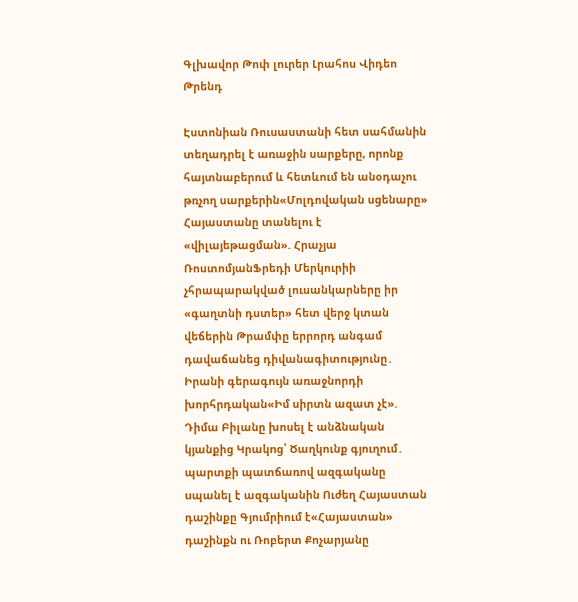Գլխավոր Թոփ լուրեր Լրահոս Վիդեո Թրենդ

Էստոնիան Ռուսաստանի հետ սահմանին տեղադրել է առաջին սարքերը, որոնք հայտնաբերում և հետևում են անօդաչու թռչող սարքերին«Մոլդովական սցենարը» Հայաստանը տանելու է «վիլայեթացման». Հրաչյա ՌոստոմյանՖրեդի Մերկուրիի չհրապարակված լուսանկարները իր «գաղտնի դստեր» հետ վերջ կտան վեճերին Թրամփը երրորդ անգամ դավաճանեց դիվանագիտությունը․ Իրանի գերագույն առաջնորդի խորհրդական«Իմ սիրտն ազատ չէ». Դիմա Բիլանը խոսել է անձնական կյանքից Կրակnց՝ Ծաղկունք գյուղում․ պարտքի պատճառով ազգականը uպանել է ազգականին Ուժեղ Հայաստան դաշինքը Գյումրիում է«Հայաստան» դաշինքն ու Ռոբերտ Քոչարյանը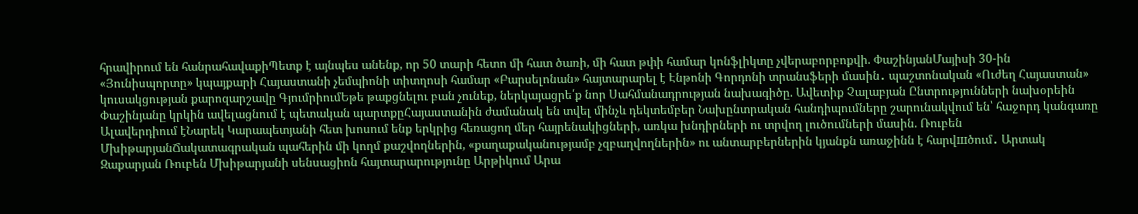հրավիրում են հանրահավաքիՊետք է այնպես անենք, որ 50 տարի հետո մի հատ ծառի, մի հատ թփի համար կոնֆլիկտը չվերաբորբոքվի. ՓաշինյանՄայիսի 30-ին «Յունիսպորտը» կպայքարի Հայաստանի չեմպիոնի տիտղոսի համար «Բարսելոնան» հայտարարել է Էնթոնի Գորդոնի տրանսֆերի մասին․ պաշտոնական «Ուժեղ Հայաստան» կուսակցության քարոզարշավը ԳյումրիումԵթե թաքցնելու բան չունեք, ներկայացրե՛ք նոր Սահմանադրության նախագիծը. Ավետիք Չալաբյան Ընտրությունների նախօրեին Փաշինյանը կրկին ավելացնում է պետական պարտքըՀայաստանին ժամանակ են տվել մինչև դեկտեմբեր Նախընտրական հանդիպումները շարունակվում են՝ հաջորդ կանգառը Ալավերդիում էՆարեկ Կարապետյանի հետ խոսում ենք երկրից հեռացող մեր հայրենակիցների, առկա խնդիրների ու տրվող լուծումների մասին. Ռուբեն ՄխիթարյանՃակատագրական պահերին մի կողմ քաշվողներին, «քաղաքականությամբ չզբաղվողներին» ու անտարբերներին կյանքն առաջինն է հարվшծում․ Արտակ Զաքարյան Ռուբեն Մխիթարյանի սենսացիոն հայտարարությունը Արթիկում Արա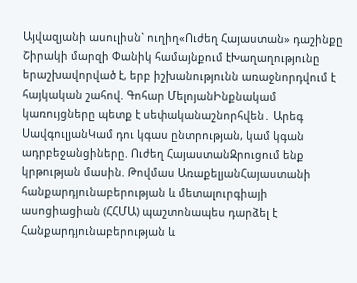Այվազյանի ասուլիսն` ուղիղ«Ուժեղ Հայաստան» դաշինքը Շիրակի մարզի Փանիկ համայնքում էԽաղաղությունը երաշխավորված է, երբ իշխանությունն առաջնորդվում է հայկական շահով. Գոհար ՄելոյանԻնքնակամ կառույցները պետք է սեփականաշնորհվեն․ Արեգ ՍավգուլյանԿամ դու կգաս ընտրության, կամ կգան ադրբեջանցիները. Ուժեղ ՀայաստանԶրուցում ենք կրթության մասին. Թովմաս ԱռաքելյանՀայաստանի հանքարդյունաբերության և մետալուրգիայի ասոցիացիան (ՀՀՄԱ) պաշտոնապես դարձել է Հանքարդյունաբերության և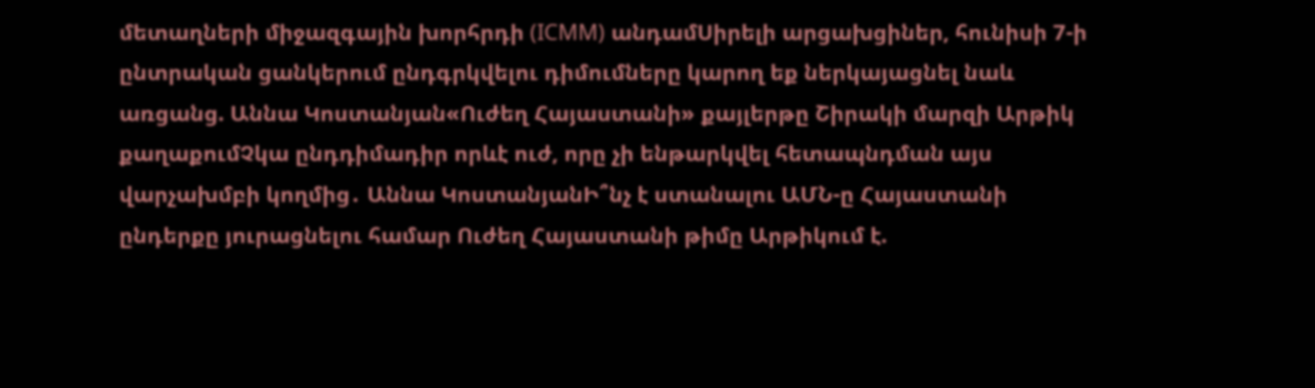մետաղների միջազգային խորհրդի (ICMM) անդամՍիրելի արցախցիներ, հունիսի 7-ի ընտրական ցանկերում ընդգրկվելու դիմումները կարող եք ներկայացնել նաև առցանց. Աննա Կոստանյան«Ուժեղ Հայաստանի» քայլերթը Շիրակի մարզի Արթիկ քաղաքումՉկա ընդդիմադիր որևէ ուժ, որը չի ենթարկվել հետապնդման այս վարչախմբի կողմից․ Աննա ԿոստանյանԻ՞նչ է ստանալու ԱՄՆ-ը Հայաստանի ընդերքը յուրացնելու համար Ուժեղ Հայաստանի թիմը Արթիկում է.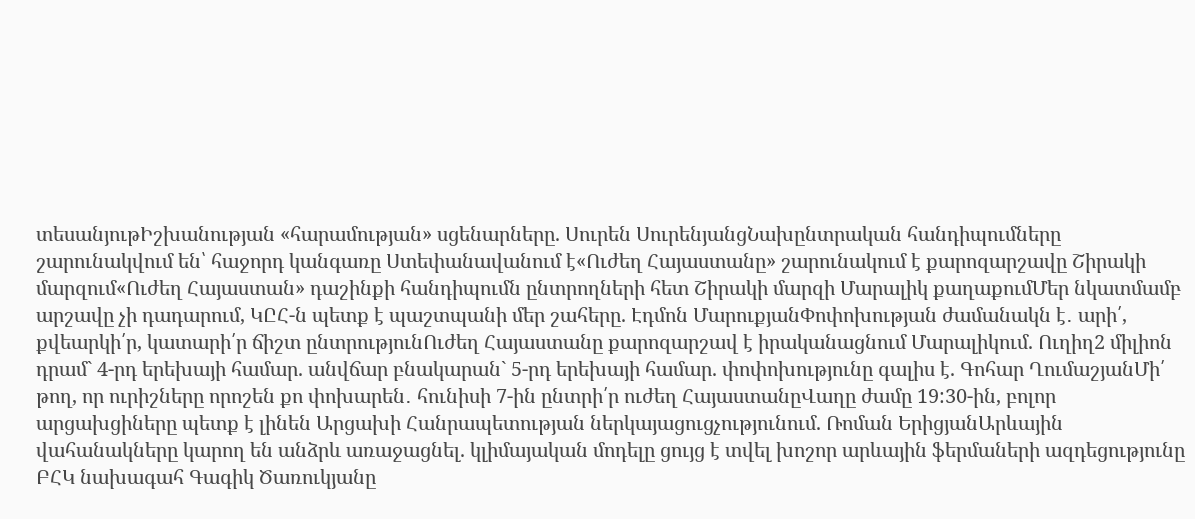տեսանյութԻշխանության «հարամության» սցենարները. Սուրեն ՍուրենյանցՆախընտրական հանդիպումները շարունակվում են՝ հաջորդ կանգառը Ստեփանավանում է«Ուժեղ Հայաստանը» շարունակում է քարոզարշավը Շիրակի մարզում«Ուժեղ Հայաստան» դաշինքի հանդիպումն ընտրողների հետ Շիրակի մարզի Մարալիկ քաղաքումՄեր նկատմամբ արշավը չի դադարում, ԿԸՀ-ն պետք է պաշտպանի մեր շահերը. Էդմոն ՄարուքյանՓոփոխության ժամանակն է․ արի՛, քվեարկի՛ր, կատարի՛ր ճիշտ ընտրությունՈւժեղ Հայաստանը քարոզարշավ է իրականացնում Մարալիկում. Ուղիղ2 միլիոն դրամ` 4-րդ երեխայի համար. անվճար բնակարան` 5-րդ երեխայի համար. փոփոխությունը գալիս է. Գոհար ՂումաշյանՄի՛ թող, որ ուրիշները որոշեն քո փոխարեն․ հունիսի 7-ին ընտրի՛ր ուժեղ ՀայաստանըՎաղը ժամը 19:30-ին, բոլոր արցախցիները պետք է լինեն Արցախի Հանրապետության ներկայացուցչությունում. Ռոման ԵրիցյանԱրևային վահանակները կարող են անձրև առաջացնել. կլիմայական մոդելը ցույց է տվել խոշոր արևային ֆերմաների ազդեցությունը ԲՀԿ նախագահ Գագիկ Ծառուկյանը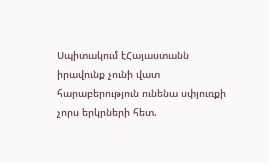Սպիտակում էՀայաստանն իրավունք չունի վատ հարաբերություն ունենա սփյուռքի չորս երկրների հետ.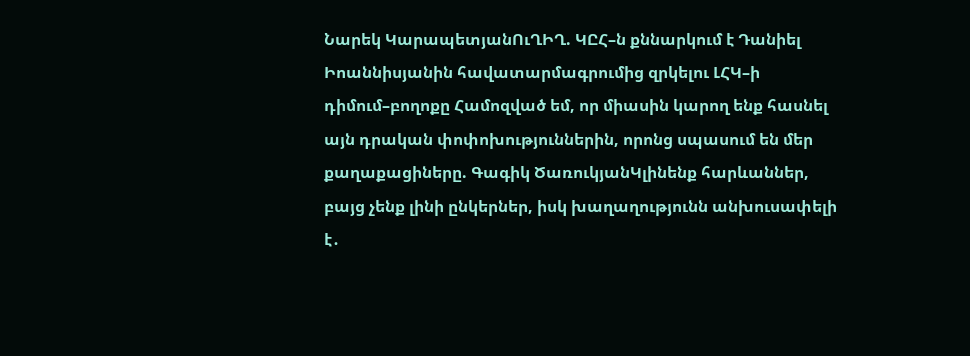Նարեկ ԿարապետյանՈւՂԻՂ. ԿԸՀ–ն քննարկում է Դանիել Իոաննիսյանին հավատարմագրումից զրկելու ԼՀԿ–ի դիմում–բողոքը Համոզված եմ, որ միասին կարող ենք հասնել այն դրական փոփոխություններին, որոնց սպասում են մեր քաղաքացիները. Գագիկ ԾառուկյանԿլինենք հարևաններ, բայց չենք լինի ընկերներ, իսկ խաղաղությունն անխուսափելի է․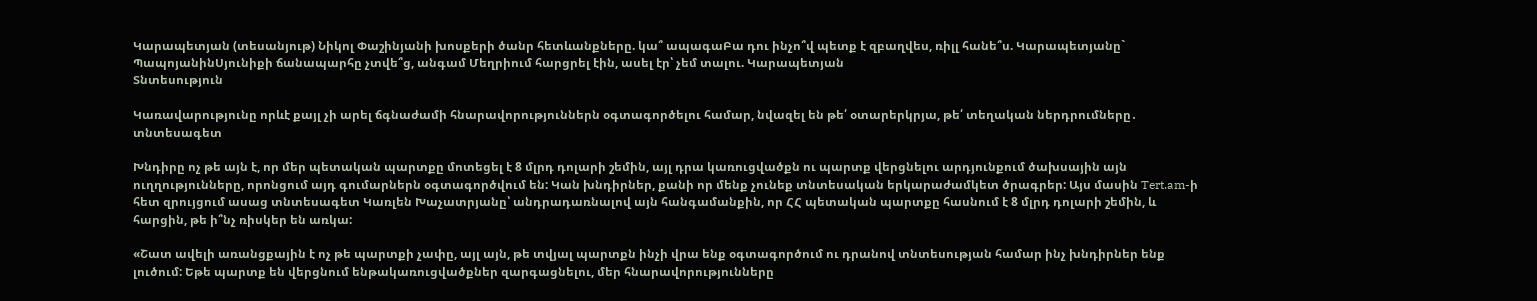Կարապետյան (տեսանյութ) Նիկոլ Փաշինյանի խոսքերի ծանր հետևանքները. կա՞ ապագաԲա դու ինչո՞վ պետք է զբաղվես, ռիլլ հանե՞ս. Կարապետյանը` ՊապոյանինՍյունիքի ճանապարհը չտվե՞ց, անգամ Մեղրիում հարցրել էին, ասել էր՝ չեմ տալու. Կարապետյան
Տնտեսություն

Կառավարությունը որևէ քայլ չի արել ճգնաժամի հնարավորություններն օգտագործելու համար, նվազել են թե՛ օտարերկրյա, թե՛ տեղական ներդրումները․ տնտեսագետ

Խնդիրը ոչ թե այն է, որ մեր պետական պարտքը մոտեցել է 8 մլրդ դոլարի շեմին, այլ դրա կառուցվածքն ու պարտք վերցնելու արդյունքում ծախսային այն ուղղությունները, որոնցում այդ գումարներն օգտագործվում են: Կան խնդիրներ, քանի որ մենք չունեք տնտեսական երկարաժամկետ ծրագրեր: Այս մասին Tert.am-ի հետ զրույցում ասաց տնտեսագետ Կառլեն Խաչատրյանը՝ անդրադառնալով այն հանգամանքին, որ ՀՀ պետական պարտքը հասնում է 8 մլրդ դոլարի շեմին, և հարցին, թե ի՞նչ ռիսկեր են առկա:

«Շատ ավելի առանցքային է ոչ թե պարտքի չափը, այլ այն, թե տվյալ պարտքն ինչի վրա ենք օգտագործում ու դրանով տնտեսության համար ինչ խնդիրներ ենք լուծում: Եթե պարտք են վերցնում ենթակառուցվածքներ զարգացնելու, մեր հնարավորությունները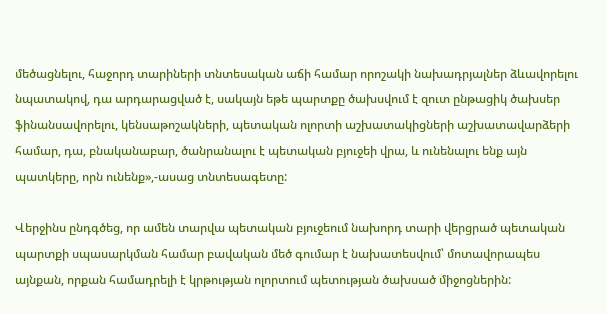մեծացնելու, հաջորդ տարիների տնտեսական աճի համար որոշակի նախադրյալներ ձևավորելու նպատակով, դա արդարացված է, սակայն եթե պարտքը ծախսվում է զուտ ընթացիկ ծախսեր ֆինանսավորելու, կենսաթոշակների, պետական ոլորտի աշխատակիցների աշխատավարձերի համար, դա, բնականաբար, ծանրանալու է պետական բյուջեի վրա, և ունենալու ենք այն պատկերը, որն ունենք»,-ասաց տնտեսագետը:

Վերջինս ընդգծեց, որ ամեն տարվա պետական բյուջեում նախորդ տարի վերցրած պետական պարտքի սպասարկման համար բավական մեծ գումար է նախատեսվում՝ մոտավորապես այնքան, որքան համադրելի է կրթության ոլորտում պետության ծախսած միջոցներին: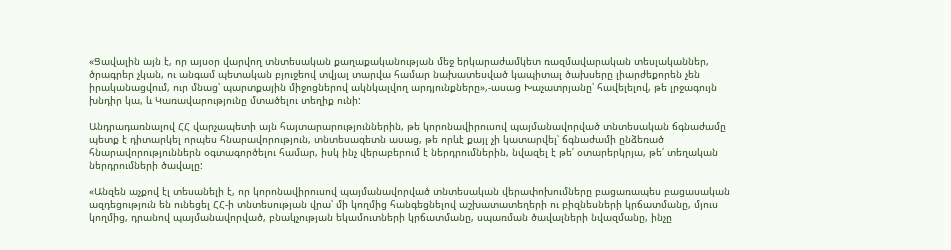«Ցավալին այն է, որ այսօր վարվող տնտեսական քաղաքականության մեջ երկարաժամկետ ռազմավարական տեսլականներ, ծրագրեր չկան, ու անգամ պետական բյուջեով տվյալ տարվա համար նախատեսված կապիտալ ծախսերը լիարժեքորեն չեն իրականացվում, ուր մնաց՝ պարտքային միջոցներով ակնկալվող արդյունքները»,-ասաց Խաչատրյանը՝ հավելելով, թե լրջագույն խնդիր կա, և Կառավարությունը մտածելու տեղիք ունի:

Անդրադառնալով ՀՀ վարչապետի այն հայտարարություններին, թե կորոնավիրուսով պայմանավորված տնտեսական ճգնաժամը պետք է դիտարկել որպես հնարավորություն, տնտեսագետն ասաց, թե որևէ քայլ չի կատարվել՝ ճգնաժամի ընձեռած հնարավորություններն օգտագործելու համար, իսկ ինչ վերաբերում է ներդրումներին, նվազել է թե՛ օտարերկրյա, թե՛ տեղական ներդրումների ծավալը:

«Անզեն աչքով էլ տեսանելի է, որ կորոնավիրուսով պայմանավորված տնտեսական վերափոխումները բացառապես բացասական ազդեցություն են ունեցել ՀՀ-ի տնտեսության վրա՝ մի կողմից հանգեցնելով աշխատատեղերի ու բիզնեսների կրճատմանը, մյուս կողմից, դրանով պայմանավորված, բնակչության եկամուտների կրճատմանը, սպառման ծավալների նվազմանը, ինչը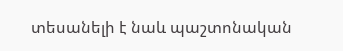տեսանելի է նաև պաշտոնական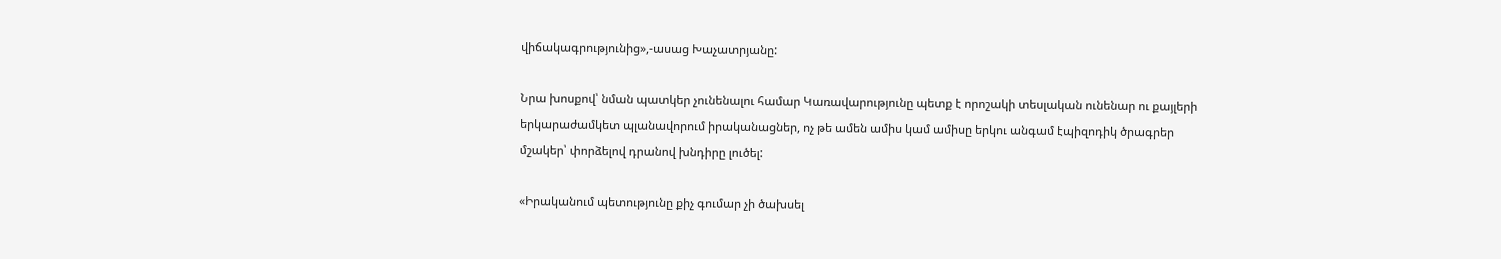վիճակագրությունից»,-ասաց Խաչատրյանը:

Նրա խոսքով՝ նման պատկեր չունենալու համար Կառավարությունը պետք է որոշակի տեսլական ունենար ու քայլերի երկարաժամկետ պլանավորում իրականացներ, ոչ թե ամեն ամիս կամ ամիսը երկու անգամ էպիզոդիկ ծրագրեր մշակեր՝ փորձելով դրանով խնդիրը լուծել:

«Իրականում պետությունը քիչ գումար չի ծախսել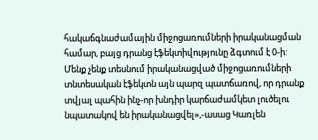հակաճգնաժամային միջոցառումների իրականացման համար, բայց դրանց էֆեկտիվությունը ձգտում է 0-ի: Մենք չենք տեսնում իրականացված միջոցառումների տնտեսական էֆեկտն այն պարզ պատճառով, որ դրանք տվյալ պահին ինչ-որ խնդիր կարճաժամկետ լուծելու նպատակով են իրականացվել»,-ասաց Կառլեն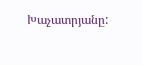Խաչատրյանը: